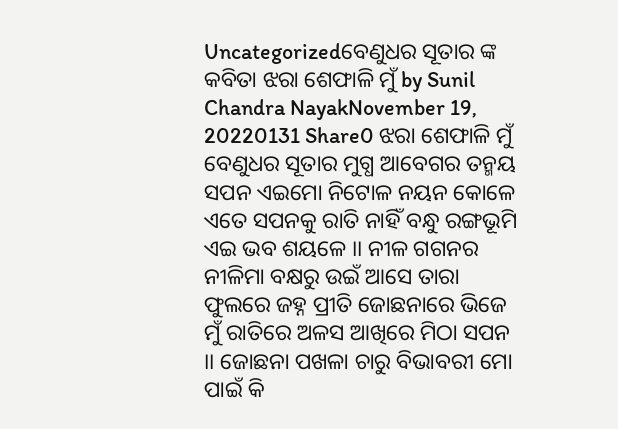Uncategorizedବେଣୁଧର ସୂତାର ଙ୍କ କବିତା ଝରା ଶେଫାଳି ମୁଁ by Sunil Chandra NayakNovember 19, 20220131 Share0 ଝରା ଶେଫାଳି ମୁଁ ବେଣୁଧର ସୂତାର ମୁଗ୍ଧ ଆବେଗର ତନ୍ମୟ ସପନ ଏଇମୋ ନିଟୋଳ ନୟନ କୋଳେ ଏତେ ସପନକୁ ରାତି ନାହିଁ ବନ୍ଧୁ ରଙ୍ଗଭୂମି ଏଇ ଭବ ଶୟଳେ ।। ନୀଳ ଗଗନର ନୀଳିମା ବକ୍ଷରୁ ଉଇଁ ଆସେ ତାରା ଫୁଲରେ ଜହ୍ନ ପ୍ରୀତି ଜୋଛନାରେ ଭିଜେ ମୁଁ ରାତିରେ ଅଳସ ଆଖିରେ ମିଠା ସପନ ।। ଜୋଛନା ପଖଳା ଚାରୁ ବିଭାବରୀ ମୋ ପାଇଁ କି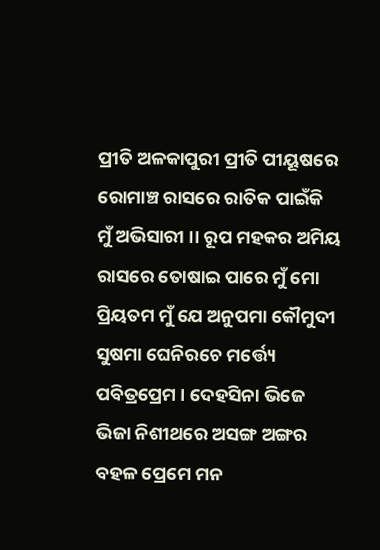ପ୍ରୀତି ଅଳକାପୁରୀ ପ୍ରୀତି ପୀୟୂଷରେ ରୋମାଞ୍ଚ ରାସରେ ରାତିକ ପାଇଁକି ମୁଁ ଅଭିସାରୀ ।। ରୂପ ମହକର ଅମିୟ ରାସରେ ତୋଷାଇ ପାରେ ମୁଁ ମୋ ପ୍ରିୟତମ ମୁଁ ଯେ ଅନୁପମା କୌମୁଦୀ ସୁଷମା ଘେନିରଚେ ମର୍ତ୍ତ୍ୟେ ପବିତ୍ରପ୍ରେମ । ଦେହସିନା ଭିଜେ ଭିଜା ନିଶୀଥରେ ଅସଙ୍ଗ ଅଙ୍ଗର ବହଳ ପ୍ରେମେ ମନ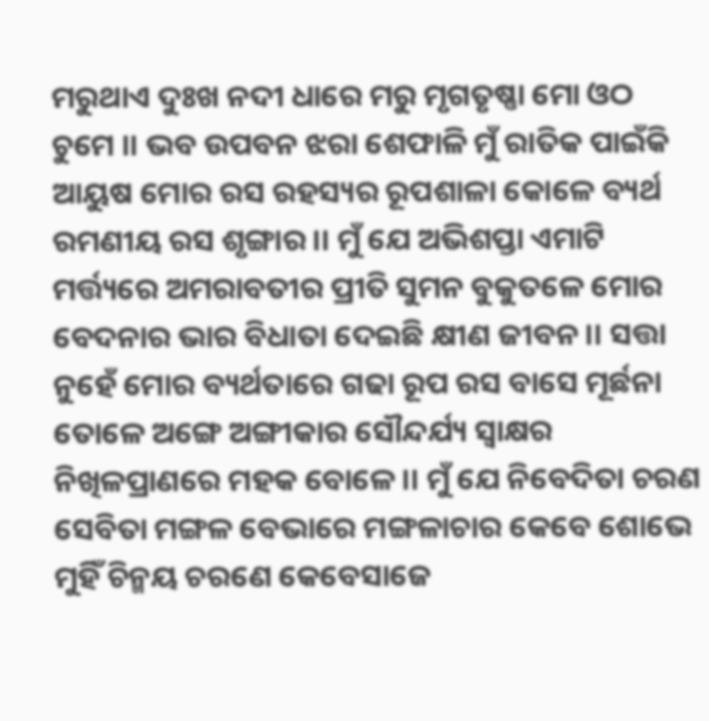ମରୁଥାଏ ଦୁଃଖ ନଦୀ ଧାରେ ମରୁ ମୃଗତୃଷ୍ଣା ମୋ ଓଠ ଚୁମେ ।। ଭବ ଉପବନ ଝରା ଶେଫାଳି ମୁଁ ରାତିକ ପାଇଁକି ଆୟୁଷ ମୋର ରସ ରହସ୍ୟର ରୂପଶାଳା କୋଳେ ବ୍ୟର୍ଥ ରମଣୀୟ ରସ ଶୃଙ୍ଗାର ।। ମୁଁ ଯେ ଅଭିଶପ୍ତା ଏମାଟି ମର୍ତ୍ତ୍ୟରେ ଅମରାବତୀର ପ୍ରୀତି ସୁମନ ବୁକୁତଳେ ମୋର ବେଦନାର ଭାର ବିଧାତା ଦେଇଛି କ୍ଷୀଣ ଜୀବନ ।। ସତ୍ତା ନୁହେଁ ମୋର ବ୍ୟର୍ଥତାରେ ଗଢା ରୂପ ରସ ବାସେ ମୂର୍ଛନା ତୋଳେ ଅଙ୍ଗେ ଅଙ୍ଗୀକାର ସୌନ୍ଦର୍ଯ୍ୟ ସ୍ବାକ୍ଷର ନିଖିଳପ୍ରାଣରେ ମହକ ବୋଳେ ।। ମୁଁ ଯେ ନିବେଦିତା ଚରଣ ସେବିତା ମଙ୍ଗଳ ବେଭାରେ ମଙ୍ଗଳାଚାର କେବେ ଶୋଭେ ମୁହିଁ ଚିନ୍ମୟ ଚରଣେ କେବେସାଜେ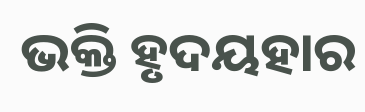ଭକ୍ତି ହୃଦୟହାର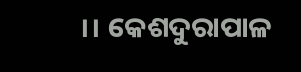।। କେଶଦୁରାପାଳ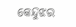କେନ୍ଦୁଝର